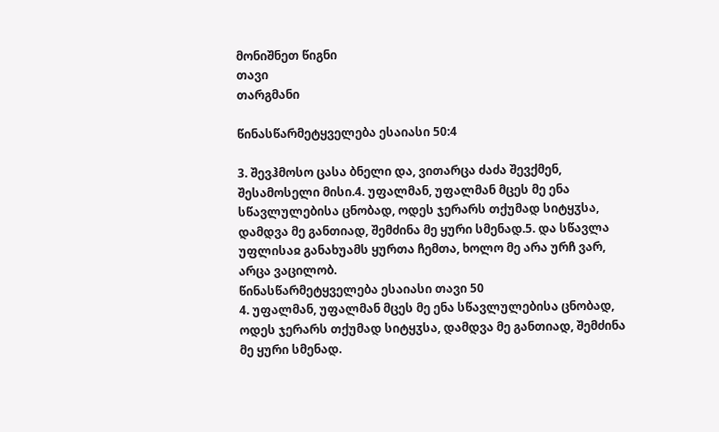მონიშნეთ წიგნი
თავი
თარგმანი

წინასწარმეტყველება ესაიასი 50:4

3. შევჰმოსო ცასა ბნელი და, ვითარცა ძაძა შევქმენ, შესამოსელი მისი.4. უფალმან, უფალმან მცეს მე ენა სწავლულებისა ცნობად, ოდეს ჯერარს თქუმად სიტყჳსა, დამდვა მე განთიად, შემძინა მე ყური სმენად.5. და სწავლა უფლისაჲ განახუამს ყურთა ჩემთა, ხოლო მე არა ურჩ ვარ, არცა ვაცილობ.
წინასწარმეტყველება ესაიასი თავი 50
4. უფალმან, უფალმან მცეს მე ენა სწავლულებისა ცნობად, ოდეს ჯერარს თქუმად სიტყჳსა, დამდვა მე განთიად, შემძინა მე ყური სმენად.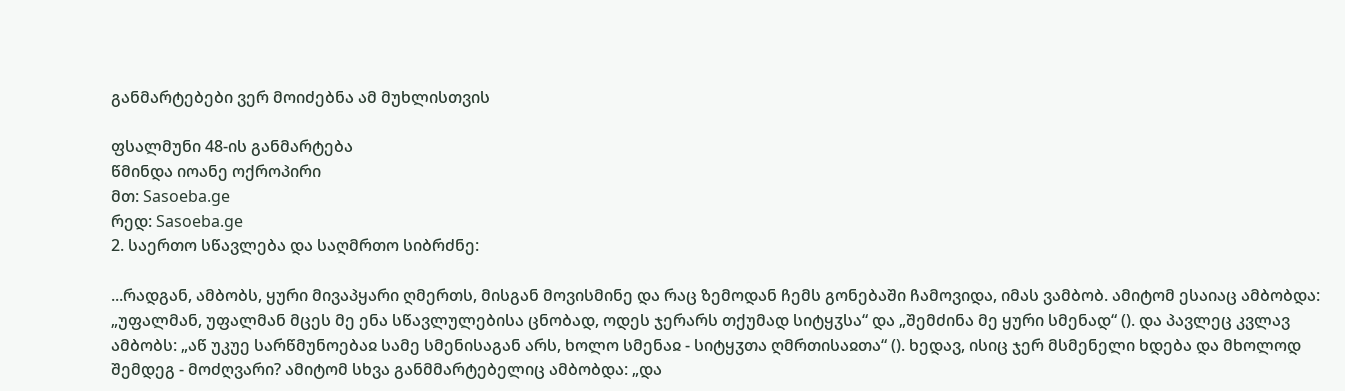განმარტებები ვერ მოიძებნა ამ მუხლისთვის

ფსალმუნი 48-ის განმარტება
წმინდა იოანე ოქროპირი
მთ: Sasoeba.ge
რედ: Sasoeba.ge
2. საერთო სწავლება და საღმრთო სიბრძნე:

...რადგან, ამბობს, ყური მივაპყარი ღმერთს, მისგან მოვისმინე და რაც ზემოდან ჩემს გონებაში ჩამოვიდა, იმას ვამბობ. ამიტომ ესაიაც ამბობდა: „უფალმან, უფალმან მცეს მე ენა სწავლულებისა ცნობად, ოდეს ჯერარს თქუმად სიტყჳსა“ და „შემძინა მე ყური სმენად“ (). და პავლეც კვლავ ამბობს: „აწ უკუე სარწმუნოებაჲ სამე სმენისაგან არს, ხოლო სმენაჲ - სიტყჳთა ღმრთისაჲთა“ (). ხედავ, ისიც ჯერ მსმენელი ხდება და მხოლოდ შემდეგ - მოძღვარი? ამიტომ სხვა განმმარტებელიც ამბობდა: „და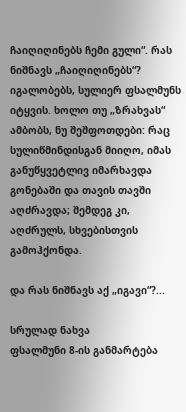ჩაიღიღინებს ჩემი გული“. რას ნიშნავს „ჩაიღიღინებს“? იგალობებს, სულიერ ფსალმუნს იტყვის. ხოლო თუ „ზრახვას“ ამბობს, ნუ შეშფოთდები: რაც სულიწმინდისგან მიიღო, იმას განუწყვეტლივ იმარხავდა გონებაში და თავის თავში აღძრავდა; შემდეგ კი, აღძრულს, სხვებისთვის გამოჰქონდა.

და რას ნიშნავს აქ „იგავი“?...

სრულად ნახვა
ფსალმუნი 8-ის განმარტება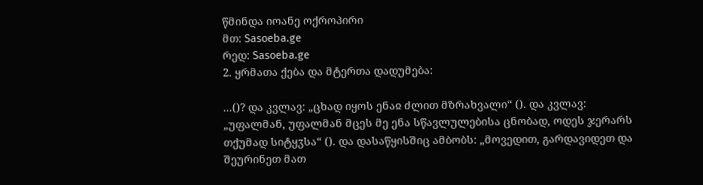წმინდა იოანე ოქროპირი
მთ: Sasoeba.ge
რედ: Sasoeba.ge
2. ყრმათა ქება და მტერთა დადუმება:

...()? და კვლავ: „ცხად იყოს ენაჲ ძლით მზრახვალი“ (). და კვლავ: „უფალმან, უფალმან მცეს მე ენა სწავლულებისა ცნობად, ოდეს ჯერარს თქუმად სიტყჳსა“ (). და დასაწყისშიც ამბობს: „მოვედით, გარდავიდეთ და შეურინეთ მათ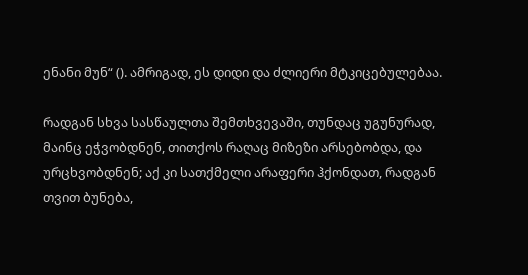ენანი მუნ“ (). ამრიგად, ეს დიდი და ძლიერი მტკიცებულებაა.

რადგან სხვა სასწაულთა შემთხვევაში, თუნდაც უგუნურად, მაინც ეჭვობდნენ, თითქოს რაღაც მიზეზი არსებობდა, და ურცხვობდნენ; აქ კი სათქმელი არაფერი ჰქონდათ, რადგან თვით ბუნება,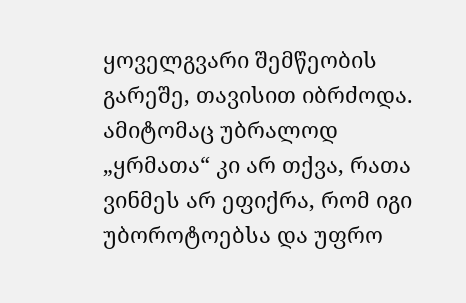ყოველგვარი შემწეობის გარეშე, თავისით იბრძოდა. ამიტომაც უბრალოდ „ყრმათა“ კი არ თქვა, რათა ვინმეს არ ეფიქრა, რომ იგი უბოროტოებსა და უფრო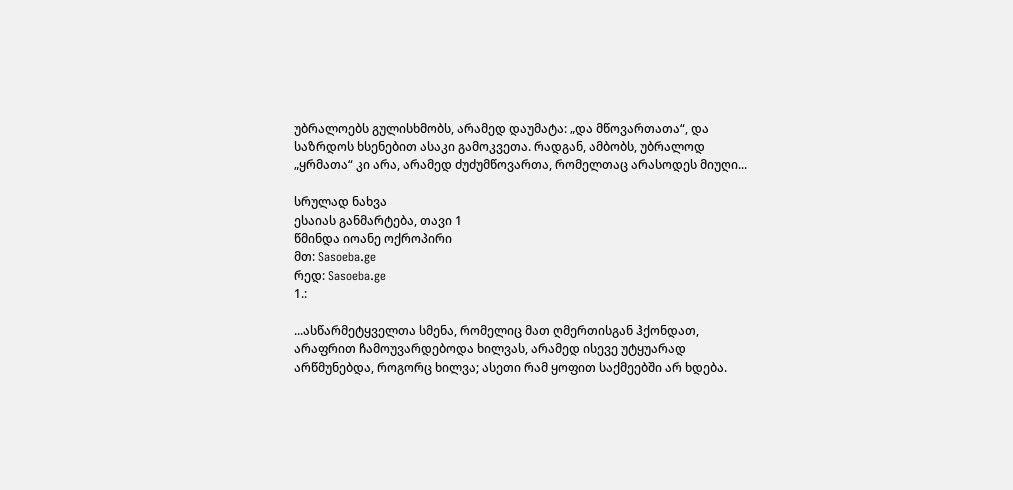უბრალოებს გულისხმობს, არამედ დაუმატა: „და მწოვართათა“, და საზრდოს ხსენებით ასაკი გამოკვეთა. რადგან, ამბობს, უბრალოდ „ყრმათა“ კი არა, არამედ ძუძუმწოვართა, რომელთაც არასოდეს მიუღი...

სრულად ნახვა
ესაიას განმარტება, თავი 1
წმინდა იოანე ოქროპირი
მთ: Sasoeba.ge
რედ: Sasoeba.ge
1.:

...ასწარმეტყველთა სმენა, რომელიც მათ ღმერთისგან ჰქონდათ, არაფრით ჩამოუვარდებოდა ხილვას, არამედ ისევე უტყუარად არწმუნებდა, როგორც ხილვა; ასეთი რამ ყოფით საქმეებში არ ხდება.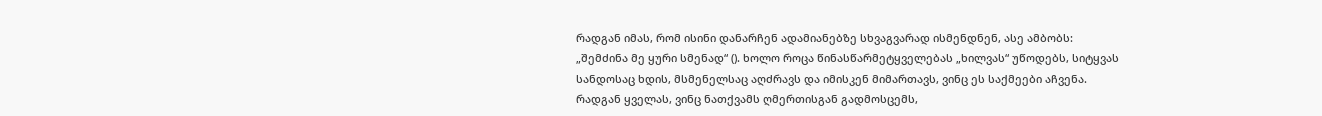რადგან იმას, რომ ისინი დანარჩენ ადამიანებზე სხვაგვარად ისმენდნენ, ასე ამბობს: „შემძინა მე ყური სმენად“ (). ხოლო როცა წინასწარმეტყველებას „ხილვას“ უწოდებს, სიტყვას სანდოსაც ხდის, მსმენელსაც აღძრავს და იმისკენ მიმართავს, ვინც ეს საქმეები აჩვენა. რადგან ყველას, ვინც ნათქვამს ღმერთისგან გადმოსცემს,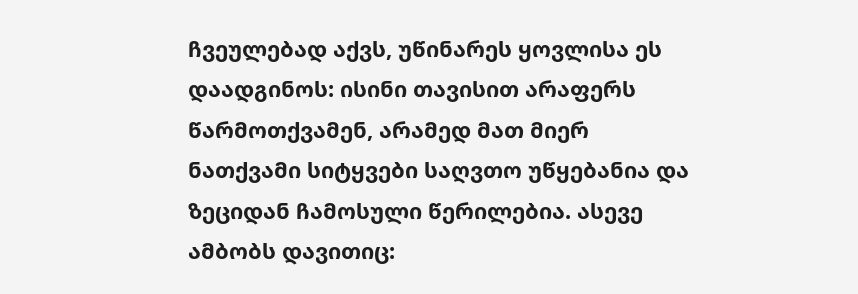ჩვეულებად აქვს, უწინარეს ყოვლისა ეს დაადგინოს: ისინი თავისით არაფერს წარმოთქვამენ, არამედ მათ მიერ ნათქვამი სიტყვები საღვთო უწყებანია და ზეციდან ჩამოსული წერილებია. ასევე ამბობს დავითიც: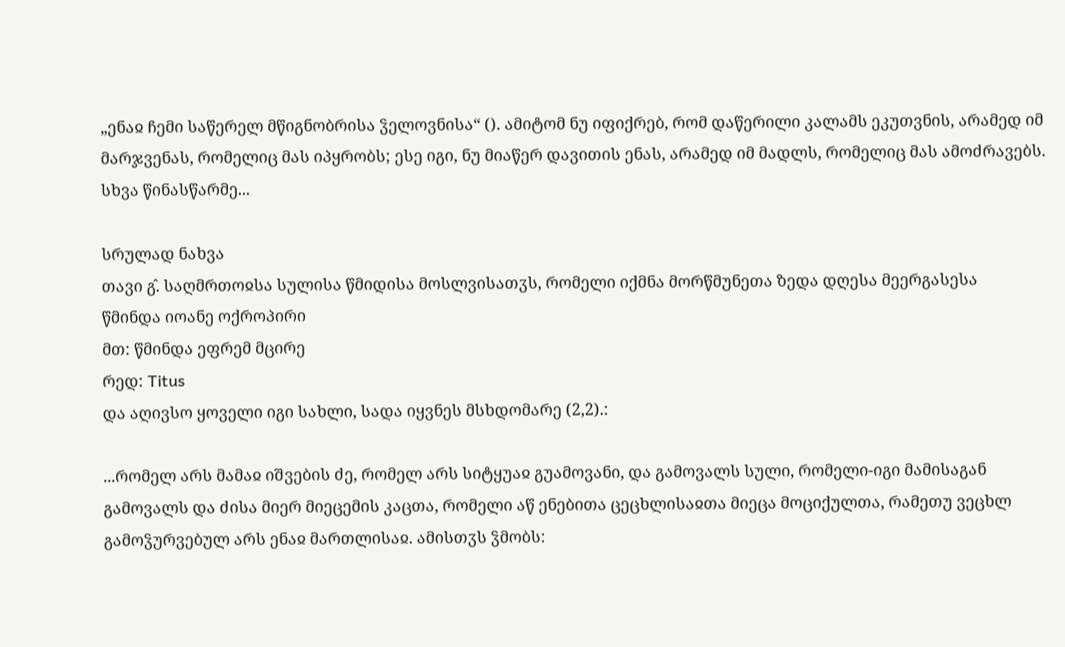„ენაჲ ჩემი საწერელ მწიგნობრისა ჴელოვნისა“ (). ამიტომ ნუ იფიქრებ, რომ დაწერილი კალამს ეკუთვნის, არამედ იმ მარჯვენას, რომელიც მას იპყრობს; ესე იგი, ნუ მიაწერ დავითის ენას, არამედ იმ მადლს, რომელიც მას ამოძრავებს. სხვა წინასწარმე...

სრულად ნახვა
თავი გ̂. საღმრთოჲსა სულისა წმიდისა მოსლვისათჳს, რომელი იქმნა მორწმუნეთა ზედა დღესა მეერგასესა
წმინდა იოანე ოქროპირი
მთ: წმინდა ეფრემ მცირე
რედ: Titus
და აღივსო ყოველი იგი სახლი, სადა იყვნეს მსხდომარე (2,2).:

...რომელ არს მამაჲ იშვების ძე, რომელ არს სიტყუაჲ გუამოვანი, და გამოვალს სული, რომელი-იგი მამისაგან გამოვალს და ძისა მიერ მიეცემის კაცთა, რომელი აწ ენებითა ცეცხლისაჲთა მიეცა მოციქულთა, რამეთუ ვეცხლ გამოჴურვებულ არს ენაჲ მართლისაჲ. ამისთჳს ჴმობს: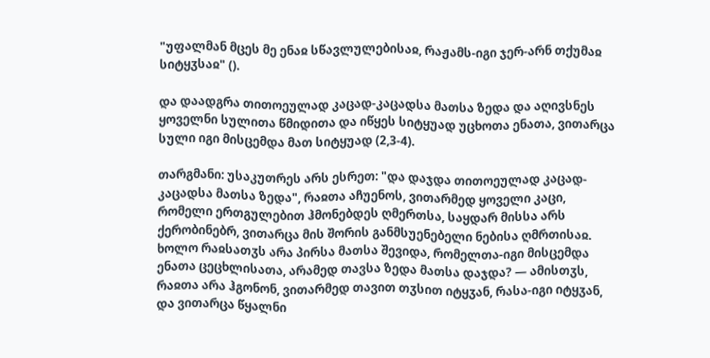"უფალმან მცეს მე ენაჲ სწავლულებისაჲ, რაჟამს-იგი ჯერ-არნ თქუმაჲ სიტყჳსაჲ" ().

და დაადგრა თითოეულად კაცად-კაცადსა მათსა ზედა და აღივსნეს ყოველნი სულითა წმიდითა და იწყეს სიტყუად უცხოთა ენათა, ვითარცა სული იგი მისცემდა მათ სიტყუად (2,3-4).

თარგმანი: უსაკუთრეს არს ესრეთ: "და დაჯდა თითოეულად კაცად-კაცადსა მათსა ზედა", რაჲთა აჩუენოს, ვითარმედ ყოველი კაცი, რომელი ერთგულებით ჰმონებდეს ღმერთსა, საყდარ მისსა არს ქერობინებრ, ვითარცა მის შორის განმსუენებელი ნებისა ღმრთისაჲ. ხოლო რაჲსათჳს არა პირსა მათსა შევიდა, რომელთა-იგი მისცემდა ენათა ცეცხლისათა, არამედ თავსა ზედა მათსა დაჯდა? — ამისთჳს, რაჲთა არა ჰგონონ, ვითარმედ თავით თჳსით იტყჳან, რასა-იგი იტყჳან, და ვითარცა წყალნი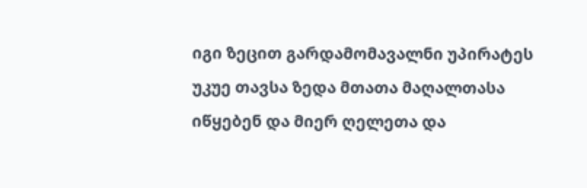იგი ზეცით გარდამომავალნი უპირატეს უკუე თავსა ზედა მთათა მაღალთასა იწყებენ და მიერ ღელეთა და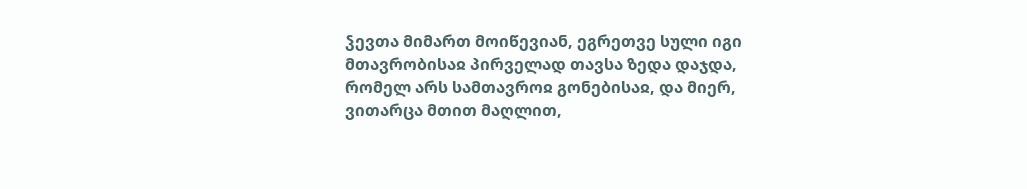ჴევთა მიმართ მოიწევიან, ეგრეთვე სული იგი მთავრობისაჲ პირველად თავსა ზედა დაჯდა, რომელ არს სამთავროჲ გონებისაჲ, და მიერ, ვითარცა მთით მაღლით,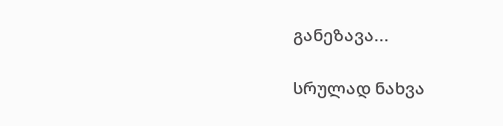განეზავა...

სრულად ნახვა